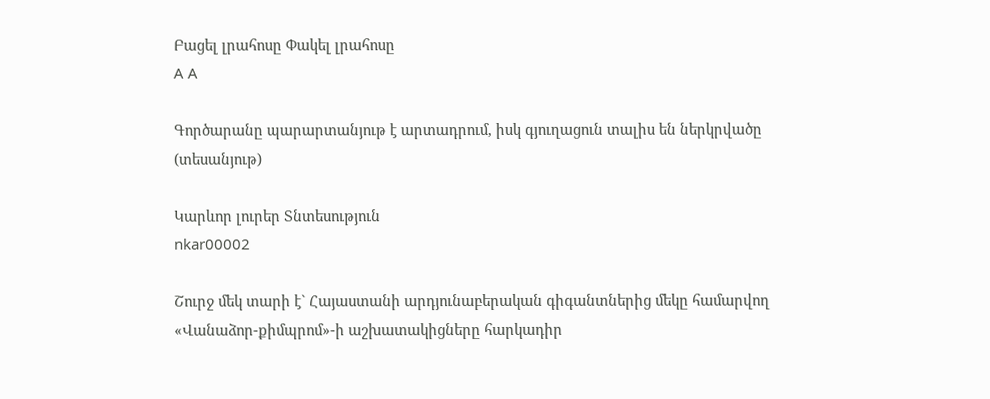Բացել լրահոսը Փակել լրահոսը
A A

Գործարանը պարարտանյութ է արտադրում, իսկ գյուղացուն տալիս են ներկրվածը (տեսանյութ)

Կարևոր լուրեր Տնտեսություն
nkar00002

Շուրջ մեկ տարի է` Հայաստանի արդյունաբերական գիգանտներից մեկը համարվող «Վանաձոր-քիմպրոմ»-ի աշխատակիցները հարկադիր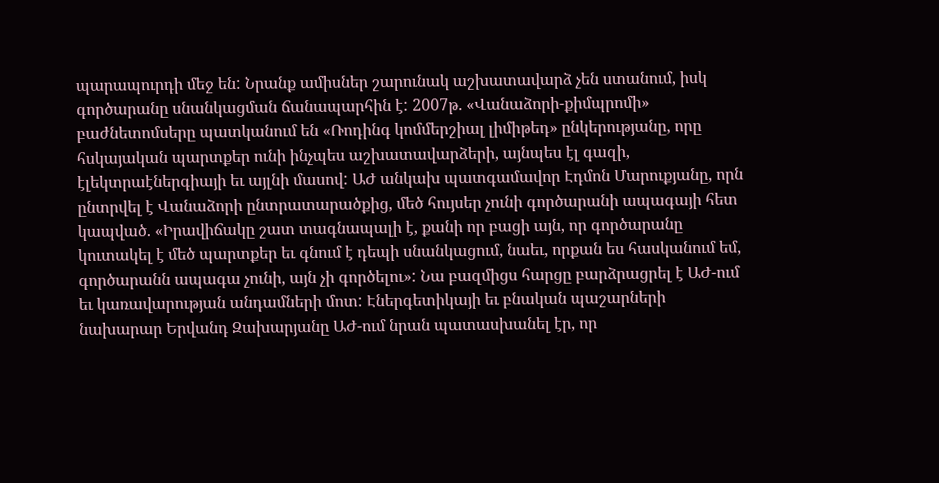պարապուրդի մեջ են: Նրանք ամիսներ շարունակ աշխատավարձ չեն ստանում, իսկ գործարանը սնանկացման ճանապարհին է: 2007թ. «Վանաձորի-քիմպրոմի» բաժնետոմսերը պատկանում են «Ռոդինգ կոմմերշիալ լիմիթեդ» ընկերությանը, որը հսկայական պարտքեր ունի ինչպես աշխատավարձերի, այնպես էլ գազի, էլեկտրաէներգիայի եւ այլնի մասով: ԱԺ անկախ պատգամավոր Էդմոն Մարուքյանը, որն ընտրվել է Վանաձորի ընտրատարածքից, մեծ հույսեր չունի գործարանի ապագայի հետ կապված. «Իրավիճակը շատ տագնապալի է, քանի որ բացի այն, որ գործարանը կուտակել է մեծ պարտքեր եւ գնում է դեպի սնանկացում, նաեւ, որքան ես հասկանում եմ, գործարանն ապագա չունի, այն չի գործելու»: Նա բազմիցս հարցը բարձրացրել է ԱԺ-ում եւ կառավարության անդամների մոտ: Էներգետիկայի եւ բնական պաշարների նախարար Երվանդ Զախարյանը ԱԺ-ում նրան պատասխանել էր, որ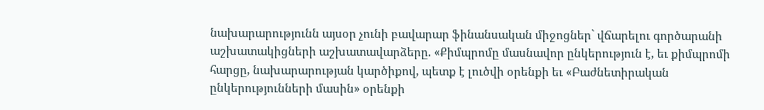նախարարությունն այսօր չունի բավարար ֆինանսական միջոցներ` վճարելու գործարանի աշխատակիցների աշխատավարձերը. «Քիմպրոմը մասնավոր ընկերություն է, եւ քիմպրոմի հարցը, նախարարության կարծիքով, պետք է լուծվի օրենքի եւ «Բաժնետիրական ընկերությունների մասին» օրենքի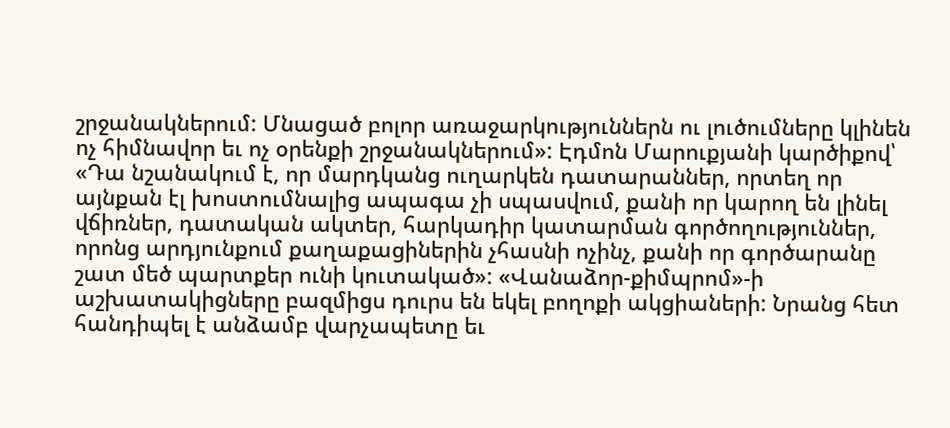շրջանակներում: Մնացած բոլոր առաջարկություններն ու լուծումները կլինեն ոչ հիմնավոր եւ ոչ օրենքի շրջանակներում»: Էդմոն Մարուքյանի կարծիքով՝ «Դա նշանակում է, որ մարդկանց ուղարկեն դատարաններ, որտեղ որ այնքան էլ խոստումնալից ապագա չի սպասվում, քանի որ կարող են լինել վճիռներ, դատական ակտեր, հարկադիր կատարման գործողություններ, որոնց արդյունքում քաղաքացիներին չհասնի ոչինչ, քանի որ գործարանը շատ մեծ պարտքեր ունի կուտակած»: «Վանաձոր-քիմպրոմ»-ի աշխատակիցները բազմիցս դուրս են եկել բողոքի ակցիաների: Նրանց հետ հանդիպել է անձամբ վարչապետը եւ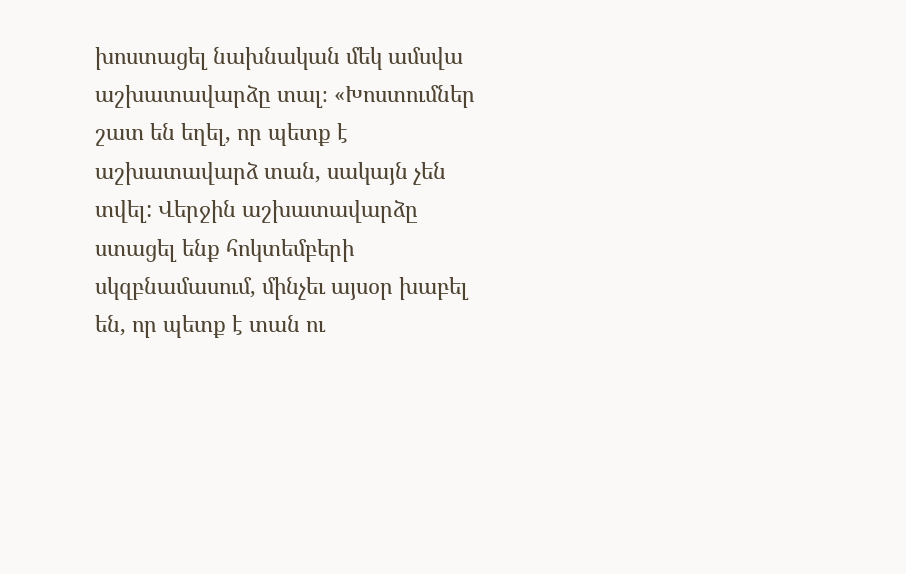խոստացել նախնական մեկ ամսվա աշխատավարձը տալ։ «Խոստումներ շատ են եղել, որ պետք է աշխատավարձ տան, սակայն չեն տվել: Վերջին աշխատավարձը ստացել ենք հոկտեմբերի սկզբնամասում, մինչեւ այսօր խաբել են, որ պետք է տան ու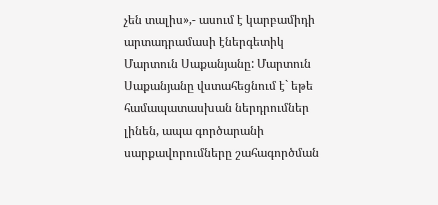չեն տալիս»,- ասում է կարբամիդի արտադրամասի էներգետիկ Մարտուն Սաքանյանը: Մարտուն Սաքանյանը վստահեցնում է` եթե համապատասխան ներդրումներ լինեն, ապա գործարանի սարքավորումները շահագործման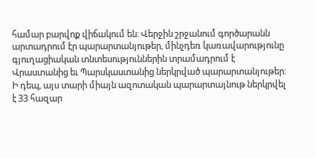համար բարվոք վիճակում են: Վերջին շրջանում գործարանն արտադրում էր պարարտանյութեր, մինչդեռ կառավարությունը գյուղացիական տնտեսություններին տրամադրում է Վրաստանից եւ Պարսկաստանից ներկրված պարարտանյութեր: Ի դեպ, այս տարի միայն ազոտական պարարտայնութ ներկրվել է 33 հազար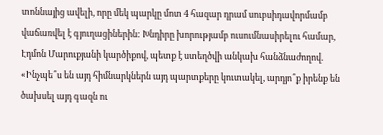տոննայից ավելի, որը մեկ պարկը մոտ 4 հազար դրամ սուբսիդավորմամբ վաճառվել է գյուղացիներին: Խնդիրը խորությամբ ուսումնասիրելու համար, Էդմոն Մարուքյանի կարծիքով, պետք է ստեղծվի անկախ հանձնաժողով. «Ինչպե՞ս են այդ հիմնարկներն այդ պարտքերը կուտակել, արդյո՞ք իրենք են ծախսել այդ գազն ու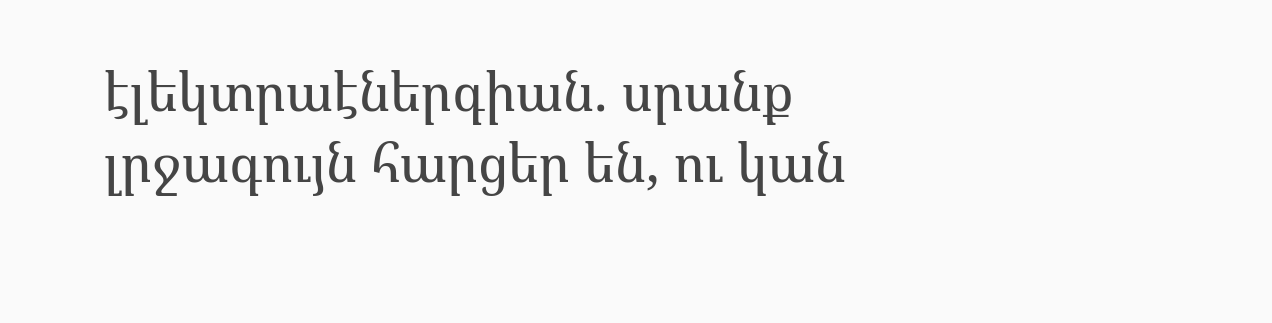էլեկտրաէներգիան. սրանք լրջագույն հարցեր են, ու կան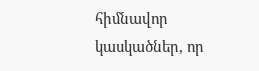հիմնավոր կասկածներ, որ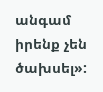անգամ իրենք չեն ծախսել»: